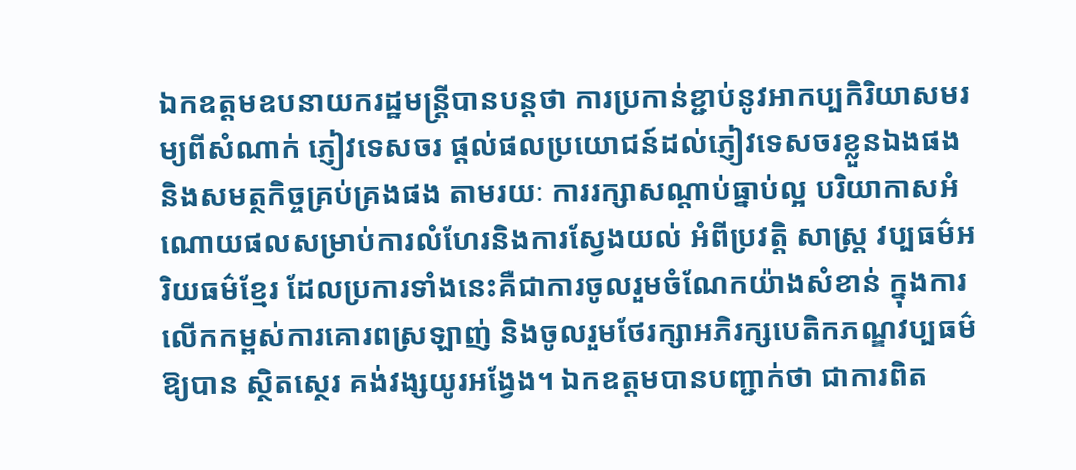ឯកឧត្តមឧបនាយករដ្ឋមន្ត្រីបានបន្តថា ការប្រកាន់ខ្ជាប់នូវអាកប្បកិរិយាសមរម្យពីសំណាក់ ភ្ញៀវទេសចរ ផ្តល់ផលប្រយោជន៍ដល់ភ្ញៀវទេសចរខ្លួនឯងផង និងសមត្ថកិច្ចគ្រប់គ្រងផង តាមរយៈ ការរក្សាសណ្តាប់ធ្នាប់ល្អ បរិយាកាសអំណោយផលសម្រាប់ការលំហែរនិងការស្វែងយល់ អំពីប្រវត្តិ សាស្ត្រ វប្បធម៌អរិយធម៌ខ្មែរ ដែលប្រការទាំងនេះគឺជាការចូលរួមចំណែកយ៉ាងសំខាន់ ក្នុងការ លើកកម្ពស់ការគោរពស្រឡាញ់ និងចូលរួមថែរក្សាអភិរក្សបេតិកភណ្ឌវប្បធម៌ឱ្យបាន ស្ថិតស្ថេរ គង់វង្សយូរអង្វែង។ ឯកឧត្តមបានបញ្ជាក់ថា ជាការពិត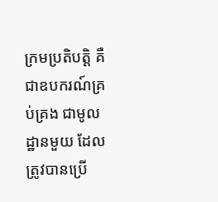ក្រមប្រតិបត្តិ គឺជាឧបករណ៍គ្រប់គ្រង ជាមូលដ្ឋានមួយ ដែលត្រូវបានប្រើ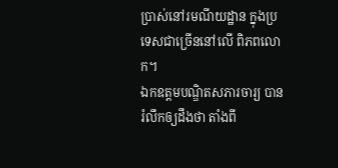ប្រាស់នៅរមណីយដ្ឋាន ក្នុងប្រទេសជាច្រើននៅលើ ពិភពលោក។
ឯកឧត្តមបណ្ឌិតសភារចារ្យ បានរំលឹកឲ្យដឹងថា តាំងពី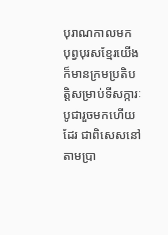បុរាណកាលមក បុព្វបុរសខ្មែរយើង ក៏មានក្រមប្រតិបត្តិសម្រាប់ទីសក្ការៈបូជារួចមកហើយដែរ ជាពិសេសនៅតាមប្រា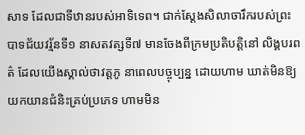សាទ ដែលជាទីឋានរបស់អាទិទេព។ ជាក់ស្តែងសិលាចារឹករបស់ព្រះបាទជ័យវរ្ម័នទី១ នាសតវត្សទី៧ មានចែងពីក្រមប្រតិបត្តិនៅ លិង្គបរពត៌ ដែលយើងស្គាល់ថាវត្តភូ នាពេលបច្ចុប្បន្ន ដោយហាម ឃាត់មិនឱ្យយកយានជំនិះគ្រប់ប្រភេទ ហាមមិន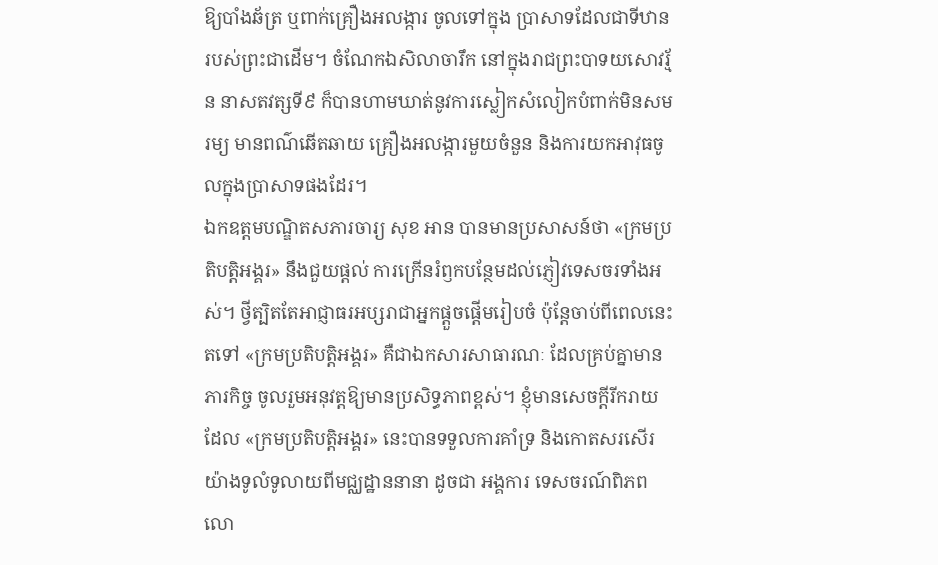ឱ្យបាំងឆ័ត្រ ឬពាក់គ្រឿងអលង្ការ ចូលទៅក្នុង ប្រាសាទដែលជាទីឋានរបស់ព្រះជាដើម។ ចំណែកឯសិលាចារឹក នៅក្នុងរាជព្រះបាទយសោវរ្ម័ន នាសតវត្សទី៩ ក៏បានហាមឃាត់នូវការស្លៀកសំលៀកបំពាក់មិនសមរម្យ មានពណ៌ឆើតឆាយ គ្រឿងអលង្ការមួយចំនួន និងការយកអាវុធចូលក្នុងប្រាសាទផងដែរ។
ឯកឧត្តមបណ្ឌិតសភារចារ្យ សុខ អាន បានមានប្រសាសន៍ថា «ក្រមប្រតិបត្តិអង្គរ» នឹងជួយផ្តល់ ការក្រើនរំឭកបន្ថែមដល់ភ្ញៀវទេសចរទាំងអស់។ ថ្វីត្បិតតែអាជ្ញាធរអប្សរាជាអ្នកផ្តួចផ្តើមរៀបចំ ប៉ុន្តែចាប់ពីពេលនេះតទៅ «ក្រមប្រតិបត្តិអង្គរ» គឺជាឯកសារសាធារណៈ ដែលគ្រប់គ្នាមានភារកិច្ច ចូលរួមអនុវត្តឱ្យមានប្រសិទ្ធភាពខ្ពស់។ ខ្ញុំមានសេចក្តីរីករាយដែល «ក្រមប្រតិបត្តិអង្គរ» នេះបានទទួលការគាំទ្រ និងកោតសរសើរយ៉ាងទូលំទូលាយពីមជ្ឈដ្ឋាននានា ដូចជា អង្គការ ទេសចរណ៍ពិភពលោ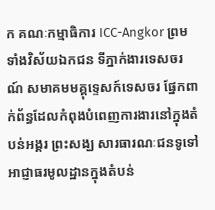ក គណៈកម្មាធិការ ICC-Angkor ព្រមទាំងវិស័យឯកជន ទីភ្នាក់ងារទេសចរណ៍ សមាគមមគ្គុទ្ទេសក៍ទេសចរ ផ្នែកពាក់ព័ន្ធដែលកំពុងបំពេញការងារនៅក្នុងតំបន់អង្គរ ព្រះសង្ឃ សារធារណៈជនទូទៅ អាជ្ញាធរមូលដ្ឋានក្នុងតំបន់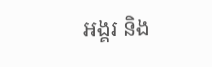អង្គរ និង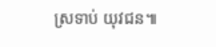ស្រទាប់ យុវជន៕